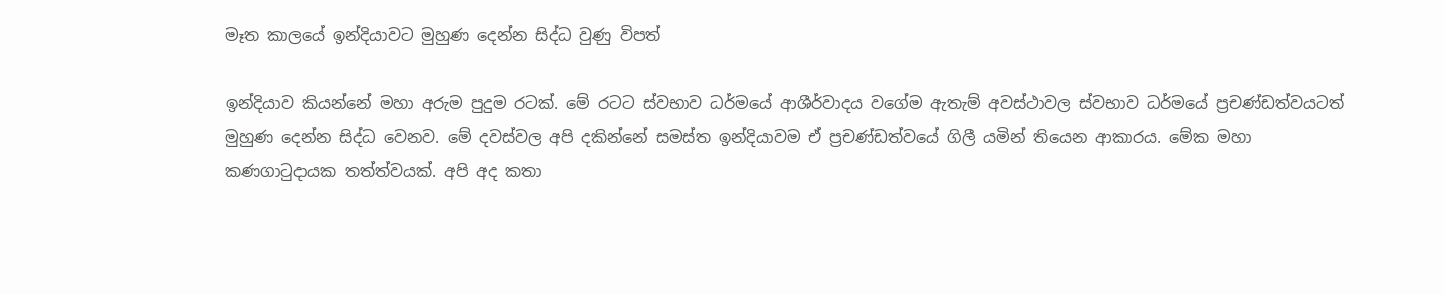මෑත කාලයේ ඉන්දියාවට මුහුණ දෙන්න සිද්ධ වුණු විපත්

ඉන්දියාව කියන්නේ මහා අරුම පුදුම රටක්. මේ රටට ස්වභාව ධර්මයේ ආශීර්වාදය වගේම ඇතැම් අවස්ථාවල ස්වභාව ධර්මයේ ප්‍රචණ්ඩත්වයටත් මුහුණ දෙන්න සිද්ධ වෙනව. මේ දවස්වල අපි දකින්නේ සමස්ත ඉන්දියාවම ඒ ප්‍රචණ්ඩත්වයේ ගිලී යමින් තියෙන ආකාරය. මේක මහා කණගාටුදායක තත්ත්වයක්. අපි අද කතා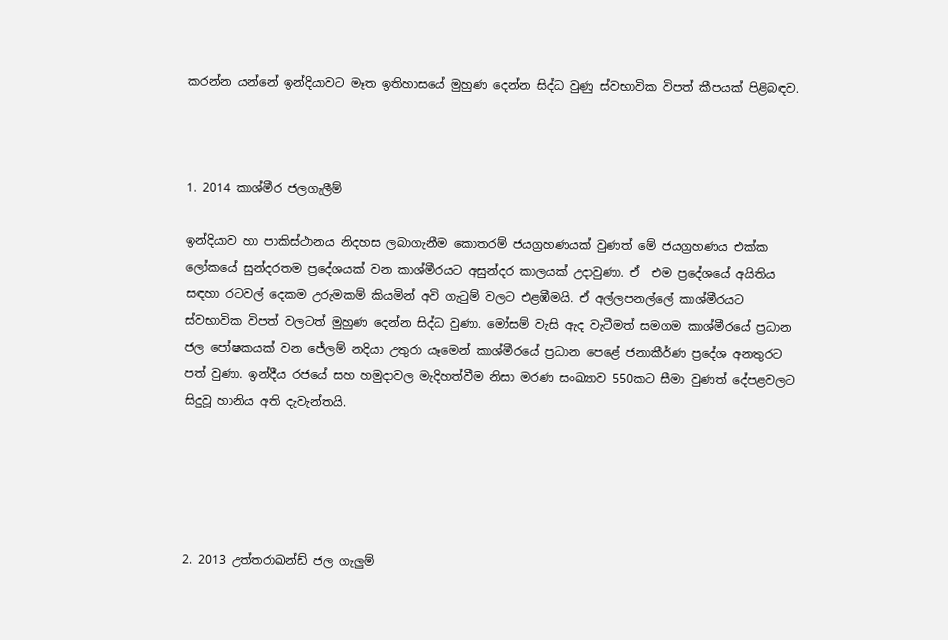කරන්න යන්නේ ඉන්දියාවට මෑත ඉතිහාසයේ මුහුණ දෙන්න සිද්ධ වුණු ස්වභාවික විපත් කීපයක් පිළිබඳව.



1. 2014 කාශ්මීර ජලගැලීම්

ඉන්දියාව හා පාකිස්ථානය නිදහස ලබාගැනීම කොතරම් ජයග්‍රහණයක් වුණත් මේ ජයග්‍රහණය එක්ක ලෝකයේ සුන්දරතම ප්‍රදේශයක් වන කාශ්මීරයට අසුන්දර කාලයක් උදාවුණා. ඒ  එම ප්‍රදේශයේ අයිතිය සඳහා රටවල් දෙකම උරුමකම් කියමින් අවි ගැටුම් වලට එළඹීමයි. ඒ අල්ලපනල්ලේ කාශ්මීරයට ස්වභාවික විපත් වලටත් මුහුණ දෙන්න සිද්ධ වුණා. මෝසම් වැසි ඇද වැටීමත් සමගම කාශ්මීරයේ ප්‍රධාන ජල පෝෂකයක් වන ජේලම් නදියා උතුරා යෑමෙන් කාශ්මීරයේ ප්‍රධාන පෙළේ ජනාකීර්ණ ප්‍රදේශ අනතුරට පත් වුණා. ඉන්දීය රජයේ සහ හමුදාවල මැදිහත්වීම නිසා මරණ සංඛ්‍යාව 550කට සීමා වුණත් දේපළවලට සිදුවූ හානිය අති දැවැන්තයි.





2. 2013 උත්තරාඛන්ඩ් ජල ගැලුම්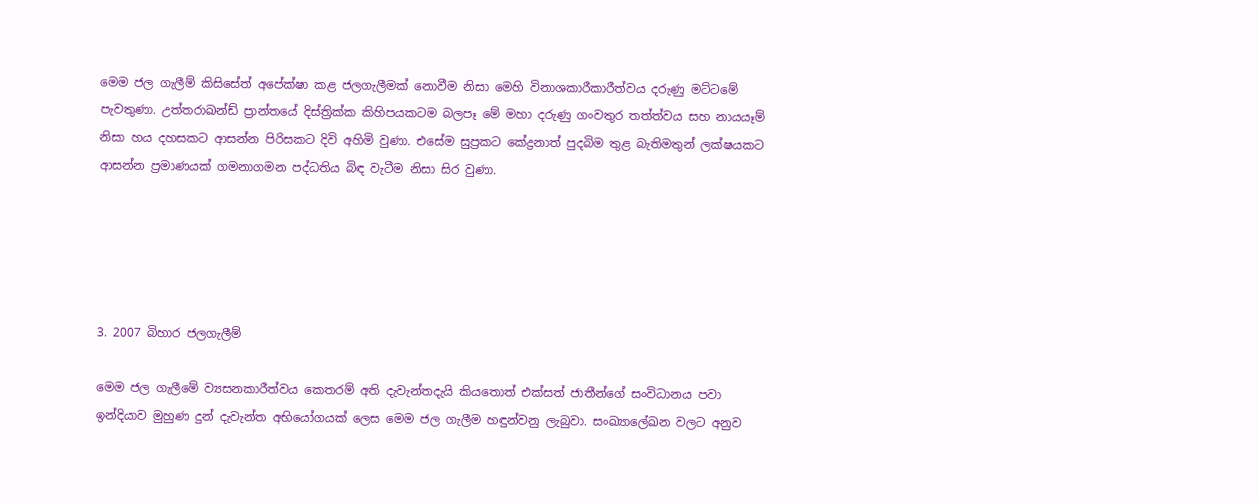මෙම ජල ගැලීම් කිසිසේත් අපේක්ෂා කළ ජලගැලීමක් නොවීම නිසා මෙහි විනාශකාරීකාරීත්වය දරුණු මට්ටමේ පැවතුණා. උත්තරාඛන්ඩ් ප්‍රාන්තයේ දිස්ත්‍රික්ක කිහිපයකටම බලපෑ මේ මහා දරුණු ගංවතුර තත්ත්වය සහ නායයෑම් නිසා හය දහසකට ආසන්න පිරිසකට දිවි අහිමි වුණා. එසේම සුප්‍රකට කේද්‍රනාත් පුදබිම තුළ බැතිමතුන් ලක්ෂයකට ආසන්න ප්‍රමාණයක් ගමනාගමන පද්ධතිය බිඳ වැටීම නිසා සිර වුණා.





3. 2007 බිහාර ජලගැලීම්

මෙම ජල ගැලීමේ ව්‍යසනකාරීත්වය කෙතරම් අති දැවැන්තදැයි කියතොත් එක්සත් ජාතීන්ගේ සංවිධානය පවා ඉන්දියාව මුහුණ දුන් දැවැන්ත අභියෝගයක් ලෙස මෙම ජල ගැලීම හඳුන්වනු ලැබුවා. සංඛ්‍යාලේඛන වලට අනුව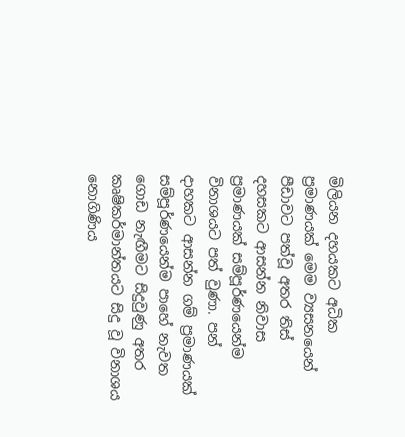මිලියන දහයකට අධික ප්‍රමාණයක් මෙම ව්‍යසනයෙන් පීඩාවට පත්වූ අතර තිස් දහසකට ආසන්න නිවාස ප්‍රමාණයක් සම්පූර්ණයෙන්ම විනාශයට පත් වුණා. පන් දාහකට ආසන්න ගම් ප්‍රමාණයක් සම්පූර්ණයෙන්ම පාහේ නැවත ගොඩ නැඟීමට සිදුවුණු අතර කෘෂිකර්මාන්තයට සිදු වූ විනාශය නොගිණිය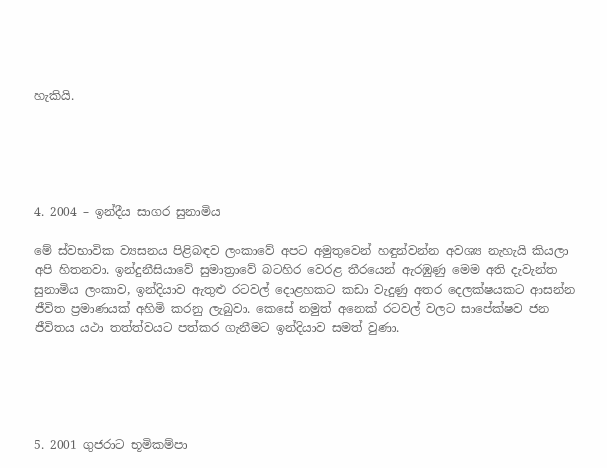හැකියි.





4. 2004 – ඉන්දීය සාගර සුනාමිය

මේ ස්වභාවික ව්‍යසනය පිළිබඳව ලංකාවේ අපට අමුතුවෙන් හඳුන්වන්න අවශ්‍ය නැහැයි කියලා අපි හිතනවා. ඉන්දුනීසියාවේ සුමාත්‍රාවේ බටහිර වෙරළ තීරයෙන් ඇරඹුණු මෙම අති දැවැන්ත සුනාමිය ලංකාව, ඉන්දියාව ඇතුළු රටවල් දොළහකට කඩා වැදුණු අතර දෙලක්ෂයකට ආසන්න ජීවිත ප්‍රමාණයක් අහිමි කරනු ලැබුවා. කෙසේ නමුත් අනෙක් රටවල් වලට සාපේක්ෂව ජන ජීවිතය යථා තත්ත්වයට පත්කර ගැනීමට ඉන්දියාව සමත් වුණා.





5. 2001 ගුජරාට භූමිකම්පා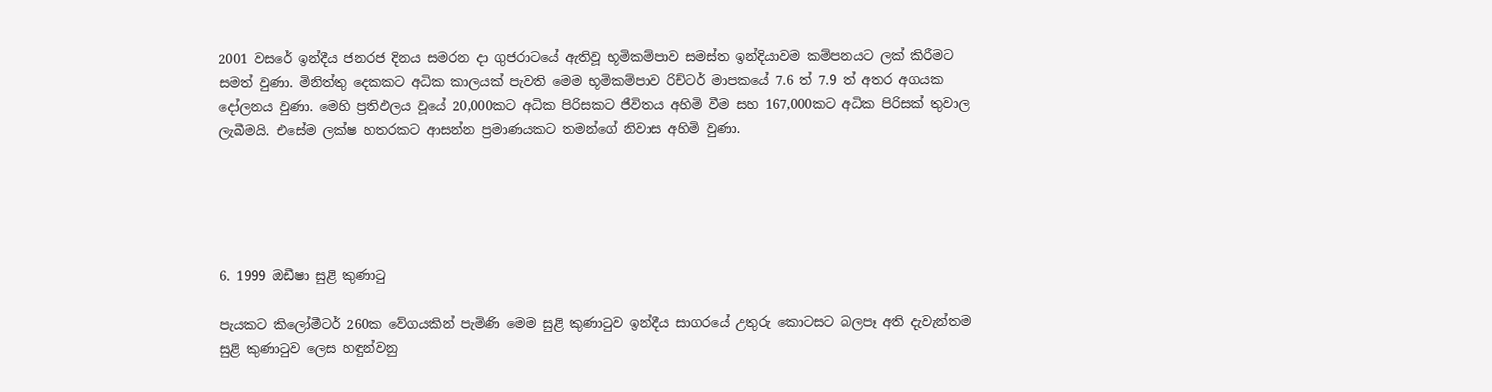2001 වසරේ ඉන්දීය ජනරජ දිනය සමරන දා ගුජරාටයේ ඇතිවූ භූමිකම්පාව සමස්ත ඉන්දියාවම කම්පනයට ලක් කිරීමට සමත් වුණා. මිනිත්තු දෙකකට අධික කාලයක් පැවති මෙම භූමිකම්පාව රිච්ටර් මාපකයේ 7.6 ත් 7.9 ත් අතර අගයක දෝලනය වුණා. මෙහි ප්‍රතිඵලය වූයේ 20,000කට අධික පිරිසකට ජීවිතය අහිමි වීම සහ 167,000කට අධික පිරිසක් තුවාල ලැබීමයි. එසේම ලක්ෂ හතරකට ආසන්න ප්‍රමාණයකට තමන්ගේ නිවාස අහිමි වුණා.





6. 1999 ඔඩීෂා සුළි කුණාටු

පැයකට කිලෝමීටර් 260ක වේගයකින් පැමිණි මෙම සුළි කුණාටුව ඉන්දීය සාගරයේ උතුරු කොටසට බලපෑ අති දැවැන්තම සුළි කුණාටුව ලෙස හඳුන්වනු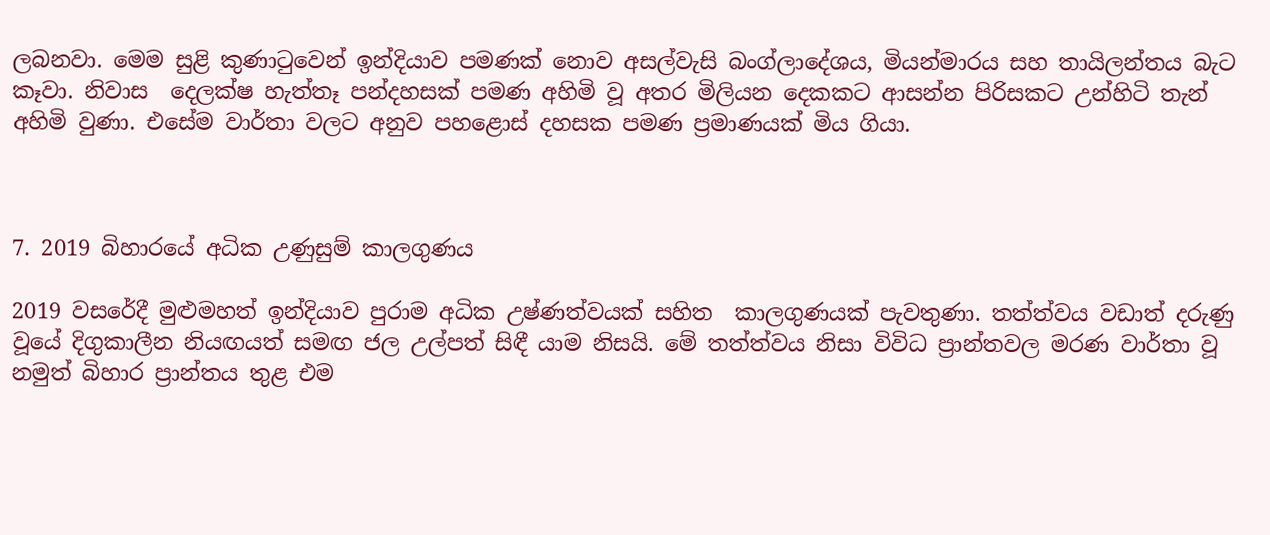ලබනවා. මෙම සුළි කුණාටුවෙන් ඉන්දියාව පමණක් නොව අසල්වැසි බංග්ලාදේශය, මියන්මාරය සහ තායිලන්තය බැට කෑවා. නිවාස  දෙලක්ෂ හැත්තෑ පන්දහසක් පමණ අහිමි වූ අතර මිලියන දෙකකට ආසන්න පිරිසකට උන්හිටි තැන් අහිමි වුණා. එසේම වාර්තා වලට අනුව පහළොස් දහසක පමණ ප්‍රමාණයක් මිය ගියා.



7. 2019 බිහාරයේ අධික උණුසුම් කාලගුණය

2019 වසරේදී මුළුමහත් ඉන්දියාව පුරාම අධික උෂ්ණත්වයක් සහිත  කාලගුණයක් පැවතුණා. තත්ත්වය වඩාත් දරුණු වූයේ දිගුකාලීන නියඟයත් සමඟ ජල උල්පත් සිඳී යාම නිසයි. මේ තත්ත්වය නිසා විවිධ ප්‍රාන්තවල මරණ වාර්තා වූ නමුත් බිහාර ප්‍රාන්තය තුළ එම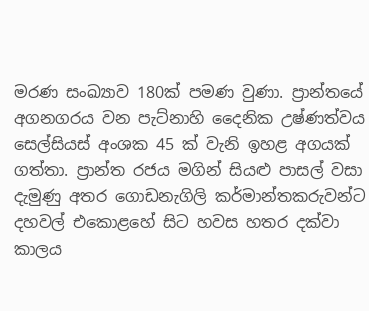මරණ සංඛ්‍යාව 180ක් පමණ වුණා. ප්‍රාන්තයේ අගනගරය වන පැට්නාහි දෛනික උෂ්ණත්වය සෙල්සියස් අංශක 45 ක් වැනි ඉහළ අගයක් ගත්තා. ප්‍රාන්ත රජය මගින් සියළු පාසල් වසා දැමුණු අතර ගොඩනැගිලි කර්මාන්තකරුවන්ට දහවල් එකොළහේ සිට හවස හතර දක්වා කාලය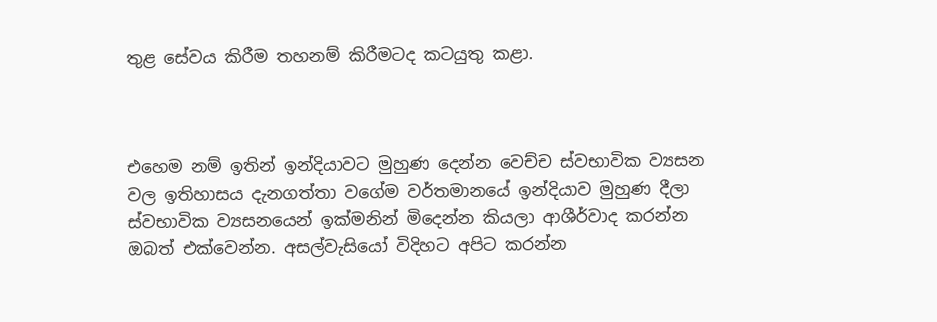තුළ සේවය කිරීම තහනම් කිරීමටද කටයුතු කළා.



එහෙම නම් ඉතින් ඉන්දියාවට මුහුණ දෙන්න වෙච්ච ස්වභාවික ව්‍යසන වල ඉතිහාසය දැනගත්තා වගේම වර්තමානයේ ඉන්දියාව මුහුණ දීලා ස්වභාවික ව්‍යසනයෙන් ඉක්මනින් මිදෙන්න කියලා ආශීර්වාද කරන්න ඔබත් එක්වෙන්න. අසල්වැසියෝ විදිහට අපිට කරන්න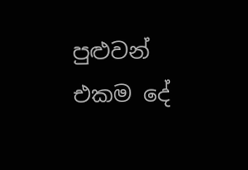පුළුවන් එකම දේ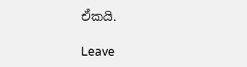ඒකයි.

Leave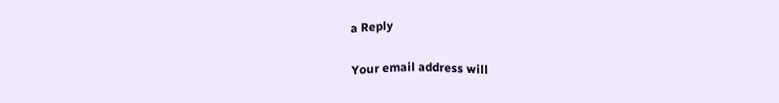a Reply

Your email address will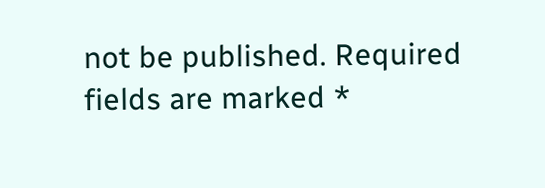not be published. Required fields are marked *